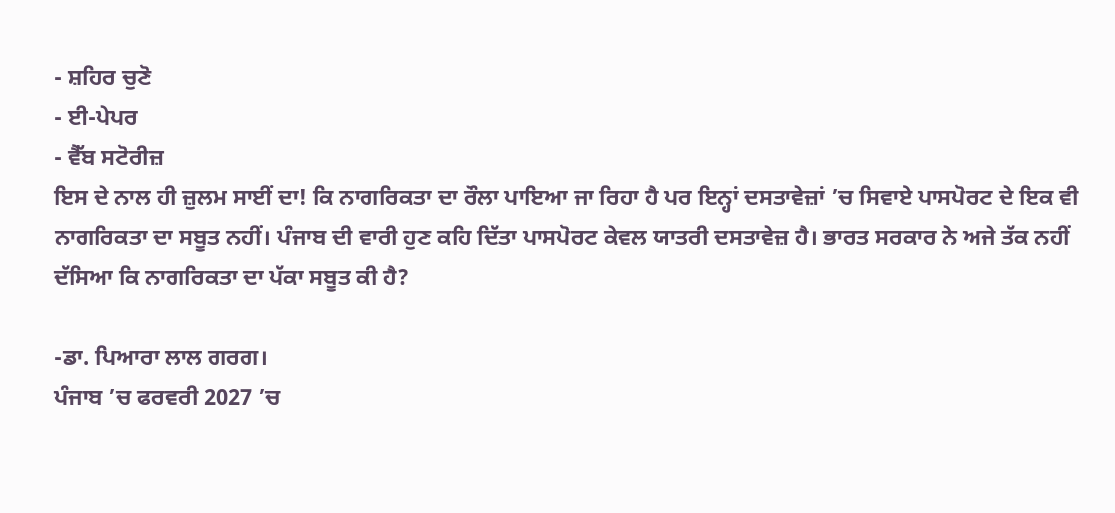- ਸ਼ਹਿਰ ਚੁਣੋ
- ਈ-ਪੇਪਰ
- ਵੈੱਬ ਸਟੋਰੀਜ਼
ਇਸ ਦੇ ਨਾਲ ਹੀ ਜ਼ੁਲਮ ਸਾਈਂ ਦਾ! ਕਿ ਨਾਗਰਿਕਤਾ ਦਾ ਰੌਲਾ ਪਾਇਆ ਜਾ ਰਿਹਾ ਹੈ ਪਰ ਇਨ੍ਹਾਂ ਦਸਤਾਵੇਜ਼ਾਂ ’ਚ ਸਿਵਾਏ ਪਾਸਪੋਰਟ ਦੇ ਇਕ ਵੀ ਨਾਗਰਿਕਤਾ ਦਾ ਸਬੂਤ ਨਹੀਂ। ਪੰਜਾਬ ਦੀ ਵਾਰੀ ਹੁਣ ਕਹਿ ਦਿੱਤਾ ਪਾਸਪੋਰਟ ਕੇਵਲ ਯਾਤਰੀ ਦਸਤਾਵੇਜ਼ ਹੈ। ਭਾਰਤ ਸਰਕਾਰ ਨੇ ਅਜੇ ਤੱਕ ਨਹੀਂ ਦੱਸਿਆ ਕਿ ਨਾਗਰਿਕਤਾ ਦਾ ਪੱਕਾ ਸਬੂਤ ਕੀ ਹੈ?

-ਡਾ. ਪਿਆਰਾ ਲਾਲ ਗਰਗ।
ਪੰਜਾਬ ’ਚ ਫਰਵਰੀ 2027 ’ਚ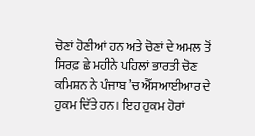ਚੋਣਾਂ ਹੋਣੀਆਂ ਹਨ ਅਤੇ ਚੋਣਾਂ ਦੇ ਅਮਲ ਤੋਂ ਸਿਰਫ਼ ਛੇ ਮਹੀਨੇ ਪਹਿਲਾਂ ਭਾਰਤੀ ਚੋਣ ਕਮਿਸ਼ਨ ਨੇ ਪੰਜਾਬ ’ਚ ਐੱਸਆਈਆਰ ਦੇ ਹੁਕਮ ਦਿੱਤੇ ਹਨ। ਇਹ ਹੁਕਮ ਹੋਰਾਂ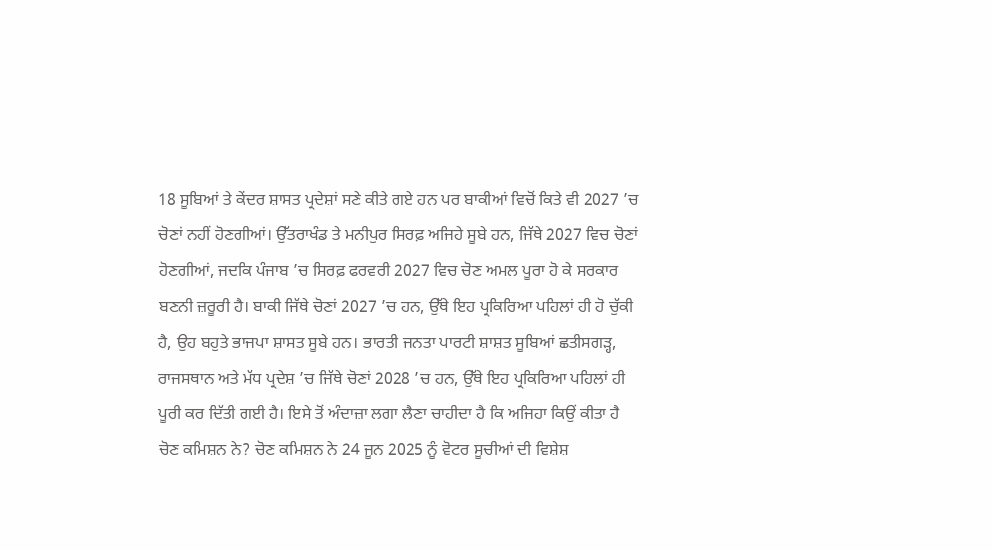18 ਸੂਬਿਆਂ ਤੇ ਕੇਂਦਰ ਸ਼ਾਸਤ ਪ੍ਰਦੇਸ਼ਾਂ ਸਣੇ ਕੀਤੇ ਗਏ ਹਨ ਪਰ ਬਾਕੀਆਂ ਵਿਚੋਂ ਕਿਤੇ ਵੀ 2027 ’ਚ ਚੋਣਾਂ ਨਹੀਂ ਹੋਣਗੀਆਂ। ਉੱਤਰਾਖੰਡ ਤੇ ਮਨੀਪੁਰ ਸਿਰਫ਼ ਅਜਿਹੇ ਸੂਬੇ ਹਨ, ਜਿੱਥੇ 2027 ਵਿਚ ਚੋਣਾਂ ਹੋਣਗੀਆਂ, ਜਦਕਿ ਪੰਜਾਬ ’ਚ ਸਿਰਫ਼ ਫਰਵਰੀ 2027 ਵਿਚ ਚੋਣ ਅਮਲ ਪੂਰਾ ਹੋ ਕੇ ਸਰਕਾਰ ਬਣਨੀ ਜ਼ਰੂਰੀ ਹੈ। ਬਾਕੀ ਜਿੱਥੇ ਚੋਣਾਂ 2027 ’ਚ ਹਨ, ਉੱਥੇ ਇਹ ਪ੍ਰਕਿਰਿਆ ਪਹਿਲਾਂ ਹੀ ਹੋ ਚੁੱਕੀ ਹੈ, ਉਹ ਬਹੁਤੇ ਭਾਜਪਾ ਸ਼ਾਸਤ ਸੂਬੇ ਹਨ। ਭਾਰਤੀ ਜਨਤਾ ਪਾਰਟੀ ਸ਼ਾਸ਼ਤ ਸੂਬਿਆਂ ਛਤੀਸਗੜ੍ਹ, ਰਾਜਸਥਾਨ ਅਤੇ ਮੱਧ ਪ੍ਰਦੇਸ਼ ’ਚ ਜਿੱਥੇ ਚੋਣਾਂ 2028 ’ਚ ਹਨ, ਉੱਥੇ ਇਹ ਪ੍ਰਕਿਰਿਆ ਪਹਿਲਾਂ ਹੀ ਪੂਰੀ ਕਰ ਦਿੱਤੀ ਗਈ ਹੈ। ਇਸੇ ਤੋਂ ਅੰਦਾਜ਼ਾ ਲਗਾ ਲੈਣਾ ਚਾਹੀਦਾ ਹੈ ਕਿ ਅਜਿਹਾ ਕਿਉਂ ਕੀਤਾ ਹੈ ਚੋਣ ਕਮਿਸ਼ਨ ਨੇ? ਚੋਣ ਕਮਿਸ਼ਨ ਨੇ 24 ਜੂਨ 2025 ਨੂੰ ਵੋਟਰ ਸੂਚੀਆਂ ਦੀ ਵਿਸ਼ੇਸ਼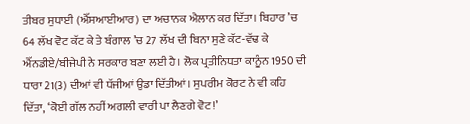ਤੀਬਰ ਸੁਧਾਈ (ਐੱਸਆਈਆਰ) ਦਾ ਅਚਾਨਕ ਐਲਾਨ ਕਰ ਦਿੱਤਾ। ਬਿਹਾਰ ’ਚ 64 ਲੱਖ ਵੋਟ ਕੱਟ ਕੇ ਤੇ ਬੰਗਾਲ ’ਚ 27 ਲੱਖ ਦੀ ਬਿਨਾ ਸੁਣੇ ਕੱਟ-ਵੱਢ ਕੇ ਐੱਨਡੀਏ/ਬੀਜੇਪੀ ਨੇ ਸਰਕਾਰ ਬਣਾ ਲਈ ਹੈ। ਲੋਕ ਪ੍ਰਤੀਨਿਧਤਾ ਕਾਨੂੰਨ 1950 ਦੀ ਧਾਰਾ 21(3) ਦੀਆਂ ਵੀ ਧੱਜੀਆਂ ਉਡਾ ਦਿੱਤੀਆਂ। ਸੁਪਰੀਮ ਕੋਰਟ ਨੇ ਵੀ ਕਹਿ ਦਿੱਤਾ, ‘ਕੋਈ ਗੱਲ ਨਹੀਂ ਅਗਲੀ ਵਾਰੀ ਪਾ ਲੈਣਗੇ ਵੋਟ!’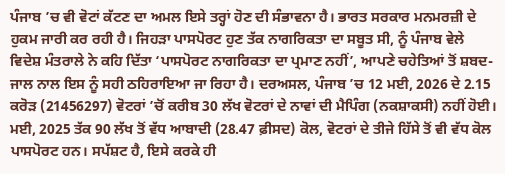ਪੰਜਾਬ ’ਚ ਵੀ ਵੋਟਾਂ ਕੱਟਣ ਦਾ ਅਮਲ ਇਸੇ ਤਰ੍ਹਾਂ ਹੋਣ ਦੀ ਸੰਭਾਵਨਾ ਹੈ। ਭਾਰਤ ਸਰਕਾਰ ਮਨਮਰਜ਼ੀ ਦੇ ਹੁਕਮ ਜਾਰੀ ਕਰ ਰਹੀ ਹੈ। ਜਿਹੜਾ ਪਾਸਪੋਰਟ ਹੁਣ ਤੱਕ ਨਾਗਰਿਕਤਾ ਦਾ ਸਬੂਤ ਸੀ, ਨੂੰ ਪੰਜਾਬ ਵੇਲੇ ਵਿਦੇਸ਼ ਮੰਤਰਾਲੇ ਨੇ ਕਹਿ ਦਿੱਤਾ ‘ਪਾਸਪੋਰਟ ਨਾਗਰਿਕਤਾ ਦਾ ਪ੍ਰਮਾਣ ਨਹੀਂ’, ਆਪਣੇ ਚਹੇਤਿਆਂ ਤੋਂ ਸ਼ਬਦ-ਜਾਲ ਨਾਲ ਇਸ ਨੂੰ ਸਹੀ ਠਹਿਰਾਇਆ ਜਾ ਰਿਹਾ ਹੈ। ਦਰਅਸਲ, ਪੰਜਾਬ ’ਚ 12 ਮਈ, 2026 ਦੇ 2.15 ਕਰੋੜ (21456297) ਵੋਟਰਾਂ ’ਚੋਂ ਕਰੀਬ 30 ਲੱਖ ਵੋਟਰਾਂ ਦੇ ਨਾਵਾਂ ਦੀ ਮੈਪਿੰਗ (ਨਕਸ਼ਾਕਸੀ) ਨਹੀਂ ਹੋਈ। ਮਈ, 2025 ਤੱਕ 90 ਲੱਖ ਤੋਂ ਵੱਧ ਆਬਾਦੀ (28.47 ਫ਼ੀਸਦ) ਕੋਲ, ਵੋਟਰਾਂ ਦੇ ਤੀਜੇ ਹਿੱਸੇ ਤੋਂ ਵੀ ਵੱਧ ਕੋਲ ਪਾਸਪੋਰਟ ਹਨ। ਸਪੱਸ਼ਟ ਹੈ, ਇਸੇ ਕਰਕੇ ਹੀ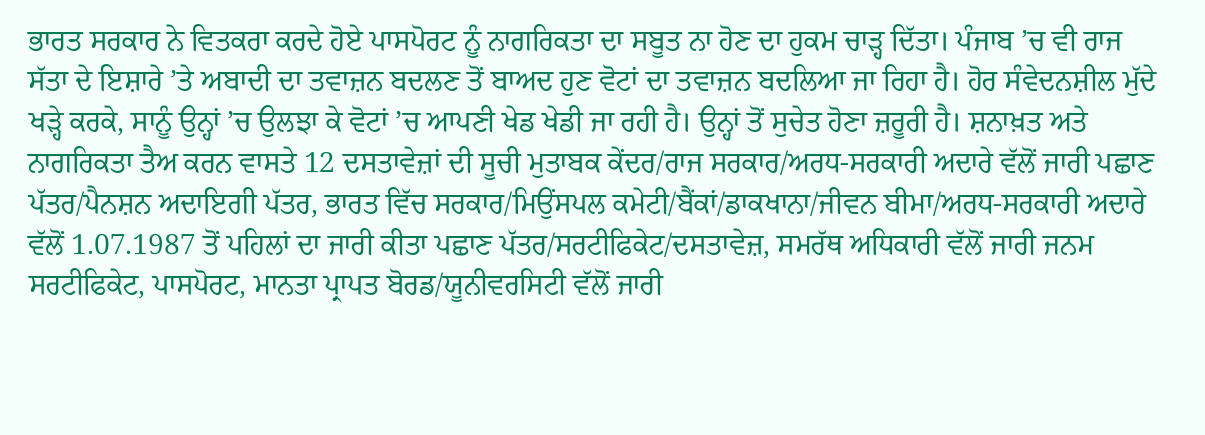ਭਾਰਤ ਸਰਕਾਰ ਨੇ ਵਿਤਕਰਾ ਕਰਦੇ ਹੋਏ ਪਾਸਪੋਰਟ ਨੂੰ ਨਾਗਰਿਕਤਾ ਦਾ ਸਬੂਤ ਨਾ ਹੋਣ ਦਾ ਹੁਕਮ ਚਾੜ੍ਹ ਦਿੱਤਾ। ਪੰਜਾਬ ’ਚ ਵੀ ਰਾਜ ਸੱਤਾ ਦੇ ਇਸ਼ਾਰੇ ’ਤੇ ਅਬਾਦੀ ਦਾ ਤਵਾਜ਼ਨ ਬਦਲਣ ਤੋਂ ਬਾਅਦ ਹੁਣ ਵੋਟਾਂ ਦਾ ਤਵਾਜ਼ਨ ਬਦਲਿਆ ਜਾ ਰਿਹਾ ਹੈ। ਹੋਰ ਸੰਵੇਦਨਸ਼ੀਲ ਮੁੱਦੇ ਖੜ੍ਹੇ ਕਰਕੇ, ਸਾਨੂੰ ਉਨ੍ਹਾਂ ’ਚ ਉਲਝਾ ਕੇ ਵੋਟਾਂ ’ਚ ਆਪਣੀ ਖੇਡ ਖੇਡੀ ਜਾ ਰਹੀ ਹੈ। ਉਨ੍ਹਾਂ ਤੋਂ ਸੁਚੇਤ ਹੋਣਾ ਜ਼ਰੂਰੀ ਹੈ। ਸ਼ਨਾਖ਼ਤ ਅਤੇ ਨਾਗਰਿਕਤਾ ਤੈਅ ਕਰਨ ਵਾਸਤੇ 12 ਦਸਤਾਵੇਜ਼ਾਂ ਦੀ ਸੂਚੀ ਮੁਤਾਬਕ ਕੇਂਦਰ/ਰਾਜ ਸਰਕਾਰ/ਅਰਧ-ਸਰਕਾਰੀ ਅਦਾਰੇ ਵੱਲੋਂ ਜਾਰੀ ਪਛਾਣ ਪੱਤਰ/ਪੈਨਸ਼ਨ ਅਦਾਇਗੀ ਪੱਤਰ, ਭਾਰਤ ਵਿੱਚ ਸਰਕਾਰ/ਮਿਉਂਸਪਲ ਕਮੇਟੀ/ਬੈਂਕਾਂ/ਡਾਕਖਾਨਾ/ਜੀਵਨ ਬੀਮਾ/ਅਰਧ-ਸਰਕਾਰੀ ਅਦਾਰੇ ਵੱਲੋਂ 1.07.1987 ਤੋਂ ਪਹਿਲਾਂ ਦਾ ਜਾਰੀ ਕੀਤਾ ਪਛਾਣ ਪੱਤਰ/ਸਰਟੀਫਿਕੇਟ/ਦਸਤਾਵੇਜ਼, ਸਮਰੱਥ ਅਧਿਕਾਰੀ ਵੱਲੋਂ ਜਾਰੀ ਜਨਮ ਸਰਟੀਫਿਕੇਟ, ਪਾਸਪੋਰਟ, ਮਾਨਤਾ ਪ੍ਰਾਪਤ ਬੋਰਡ/ਯੂਨੀਵਰਸਿਟੀ ਵੱਲੋਂ ਜਾਰੀ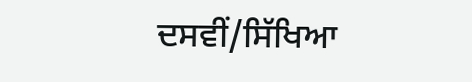ਦਸਵੀਂ/ਸਿੱਖਿਆ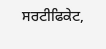ਸਰਟੀਫਿਕੇਟ,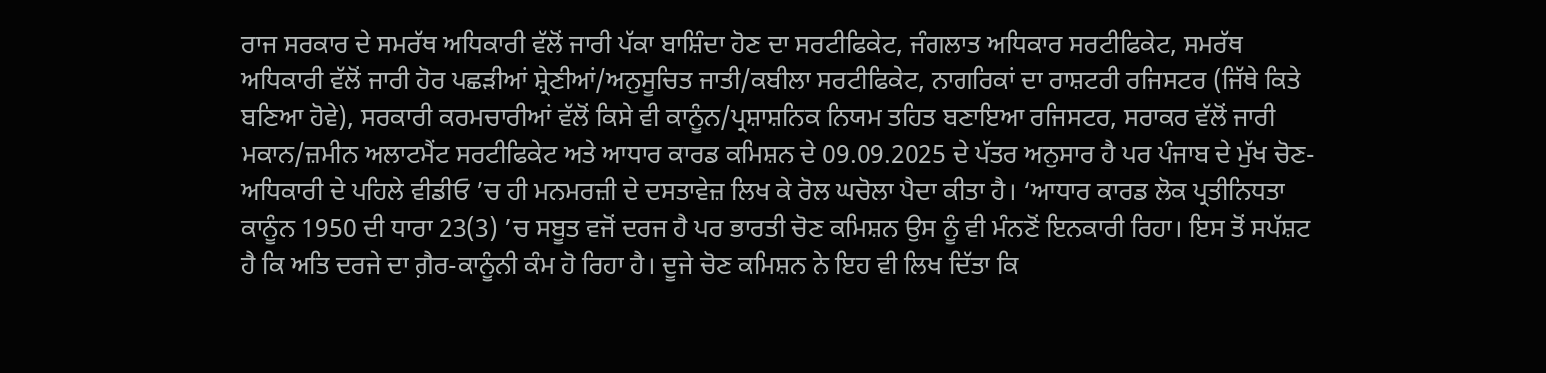ਰਾਜ ਸਰਕਾਰ ਦੇ ਸਮਰੱਥ ਅਧਿਕਾਰੀ ਵੱਲੋਂ ਜਾਰੀ ਪੱਕਾ ਬਾਸ਼ਿੰਦਾ ਹੋਣ ਦਾ ਸਰਟੀਫਿਕੇਟ, ਜੰਗਲਾਤ ਅਧਿਕਾਰ ਸਰਟੀਫਿਕੇਟ, ਸਮਰੱਥ ਅਧਿਕਾਰੀ ਵੱਲੋਂ ਜਾਰੀ ਹੋਰ ਪਛੜੀਆਂ ਸ਼੍ਰੇਣੀਆਂ/ਅਨੁਸੂਚਿਤ ਜਾਤੀ/ਕਬੀਲਾ ਸਰਟੀਫਿਕੇਟ, ਨਾਗਰਿਕਾਂ ਦਾ ਰਾਸ਼ਟਰੀ ਰਜਿਸਟਰ (ਜਿੱਥੇ ਕਿਤੇ ਬਣਿਆ ਹੋਵੇ), ਸਰਕਾਰੀ ਕਰਮਚਾਰੀਆਂ ਵੱਲੋਂ ਕਿਸੇ ਵੀ ਕਾਨੂੰਨ/ਪ੍ਰਸ਼ਾਸ਼ਨਿਕ ਨਿਯਮ ਤਹਿਤ ਬਣਾਇਆ ਰਜਿਸਟਰ, ਸਰਾਕਰ ਵੱਲੋਂ ਜਾਰੀ ਮਕਾਨ/ਜ਼ਮੀਨ ਅਲਾਟਮੈਂਟ ਸਰਟੀਫਿਕੇਟ ਅਤੇ ਆਧਾਰ ਕਾਰਡ ਕਮਿਸ਼ਨ ਦੇ 09.09.2025 ਦੇ ਪੱਤਰ ਅਨੁਸਾਰ ਹੈ ਪਰ ਪੰਜਾਬ ਦੇ ਮੁੱਖ ਚੋਣ-ਅਧਿਕਾਰੀ ਦੇ ਪਹਿਲੇ ਵੀਡੀਓ ’ਚ ਹੀ ਮਨਮਰਜ਼ੀ ਦੇ ਦਸਤਾਵੇਜ਼ ਲਿਖ ਕੇ ਰੋਲ ਘਚੋਲਾ ਪੈਦਾ ਕੀਤਾ ਹੈ। ‘ਆਧਾਰ ਕਾਰਡ ਲੋਕ ਪ੍ਰਤੀਨਿਧਤਾ ਕਾਨੂੰਨ 1950 ਦੀ ਧਾਰਾ 23(3) ’ਚ ਸਬੂਤ ਵਜੋਂ ਦਰਜ ਹੈ ਪਰ ਭਾਰਤੀ ਚੋਣ ਕਮਿਸ਼ਨ ਉਸ ਨੂੰ ਵੀ ਮੰਨਣੋਂ ਇਨਕਾਰੀ ਰਿਹਾ। ਇਸ ਤੋਂ ਸਪੱਸ਼ਟ ਹੈ ਕਿ ਅਤਿ ਦਰਜੇ ਦਾ ਗ਼ੈਰ-ਕਾਨੂੰਨੀ ਕੰਮ ਹੋ ਰਿਹਾ ਹੈ। ਦੂਜੇ ਚੋਣ ਕਮਿਸ਼ਨ ਨੇ ਇਹ ਵੀ ਲਿਖ ਦਿੱਤਾ ਕਿ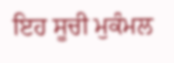ਇਹ ਸੂਚੀ ਮੁਕੰਮਲ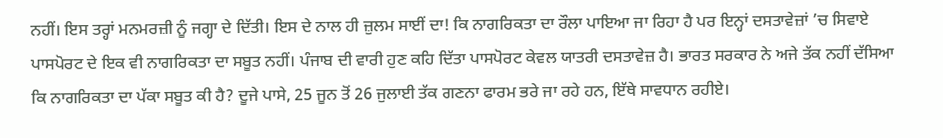ਨਹੀਂ। ਇਸ ਤਰ੍ਹਾਂ ਮਨਮਰਜ਼ੀ ਨੂੰ ਜਗ੍ਹਾ ਦੇ ਦਿੱਤੀ। ਇਸ ਦੇ ਨਾਲ ਹੀ ਜ਼ੁਲਮ ਸਾਈਂ ਦਾ! ਕਿ ਨਾਗਰਿਕਤਾ ਦਾ ਰੌਲਾ ਪਾਇਆ ਜਾ ਰਿਹਾ ਹੈ ਪਰ ਇਨ੍ਹਾਂ ਦਸਤਾਵੇਜ਼ਾਂ ’ਚ ਸਿਵਾਏ ਪਾਸਪੋਰਟ ਦੇ ਇਕ ਵੀ ਨਾਗਰਿਕਤਾ ਦਾ ਸਬੂਤ ਨਹੀਂ। ਪੰਜਾਬ ਦੀ ਵਾਰੀ ਹੁਣ ਕਹਿ ਦਿੱਤਾ ਪਾਸਪੋਰਟ ਕੇਵਲ ਯਾਤਰੀ ਦਸਤਾਵੇਜ਼ ਹੈ। ਭਾਰਤ ਸਰਕਾਰ ਨੇ ਅਜੇ ਤੱਕ ਨਹੀਂ ਦੱਸਿਆ ਕਿ ਨਾਗਰਿਕਤਾ ਦਾ ਪੱਕਾ ਸਬੂਤ ਕੀ ਹੈ? ਦੂਜੇ ਪਾਸੇ, 25 ਜੂਨ ਤੋਂ 26 ਜੁਲਾਈ ਤੱਕ ਗਣਨਾ ਫਾਰਮ ਭਰੇ ਜਾ ਰਹੇ ਹਨ, ਇੱਥੇ ਸਾਵਧਾਨ ਰਹੀਏ।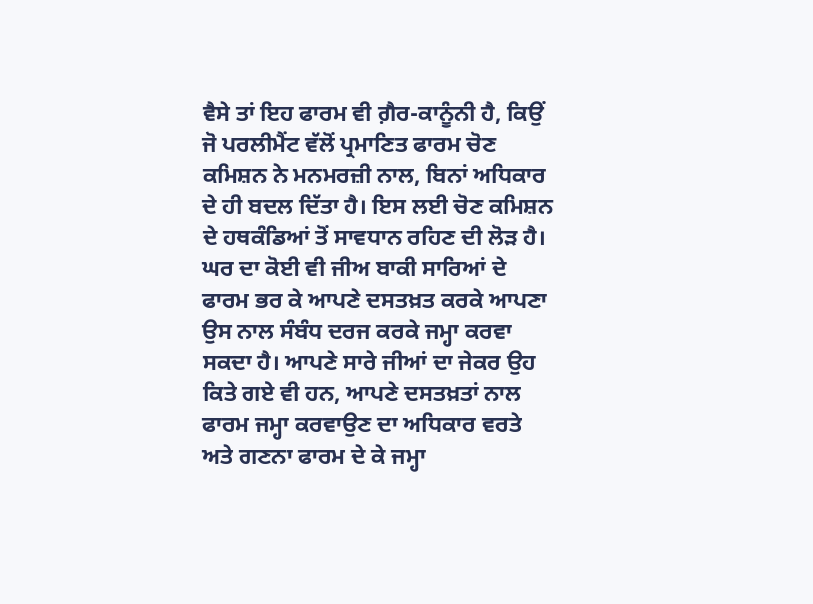ਵੈਸੇ ਤਾਂ ਇਹ ਫਾਰਮ ਵੀ ਗ਼ੈਰ-ਕਾਨੂੰਨੀ ਹੈ, ਕਿਉਂ ਜੋ ਪਰਲੀਮੈਂਟ ਵੱਲੋਂ ਪ੍ਰਮਾਣਿਤ ਫਾਰਮ ਚੋਣ ਕਮਿਸ਼ਨ ਨੇ ਮਨਮਰਜ਼ੀ ਨਾਲ, ਬਿਨਾਂ ਅਧਿਕਾਰ ਦੇ ਹੀ ਬਦਲ ਦਿੱਤਾ ਹੈ। ਇਸ ਲਈ ਚੋਣ ਕਮਿਸ਼ਨ ਦੇ ਹਥਕੰਡਿਆਂ ਤੋਂ ਸਾਵਧਾਨ ਰਹਿਣ ਦੀ ਲੋੜ ਹੈ। ਘਰ ਦਾ ਕੋਈ ਵੀ ਜੀਅ ਬਾਕੀ ਸਾਰਿਆਂ ਦੇ ਫਾਰਮ ਭਰ ਕੇ ਆਪਣੇ ਦਸਤਖ਼ਤ ਕਰਕੇ ਆਪਣਾ ਉਸ ਨਾਲ ਸੰਬੰਧ ਦਰਜ ਕਰਕੇ ਜਮ੍ਹਾ ਕਰਵਾ ਸਕਦਾ ਹੈ। ਆਪਣੇ ਸਾਰੇ ਜੀਆਂ ਦਾ ਜੇਕਰ ਉਹ ਕਿਤੇ ਗਏ ਵੀ ਹਨ, ਆਪਣੇ ਦਸਤਖ਼ਤਾਂ ਨਾਲ ਫਾਰਮ ਜਮ੍ਹਾ ਕਰਵਾਉਣ ਦਾ ਅਧਿਕਾਰ ਵਰਤੇ ਅਤੇ ਗਣਨਾ ਫਾਰਮ ਦੇ ਕੇ ਜਮ੍ਹਾ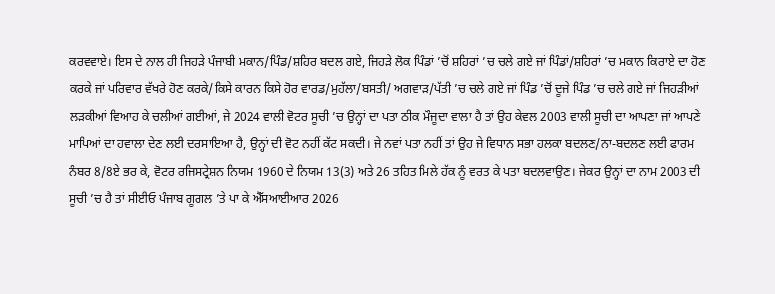ਕਰਵਵਾਏ। ਇਸ ਦੇ ਨਾਲ ਹੀ ਜਿਹੜੇ ਪੰਜਾਬੀ ਮਕਾਨ/ਪਿੰਡ/ਸ਼ਹਿਰ ਬਦਲ ਗਏ, ਜਿਹੜੇ ਲੋਕ ਪਿੰਡਾਂ ’ਚੋਂ ਸ਼ਹਿਰਾਂ ’ਚ ਚਲੇ ਗਏ ਜਾਂ ਪਿੰਡਾਂ/ਸ਼ਹਿਰਾਂ ’ਚ ਮਕਾਨ ਕਿਰਾਏ ਦਾ ਹੋਣ ਕਰਕੇ ਜਾਂ ਪਰਿਵਾਰ ਵੱਖਰੇ ਹੋਣ ਕਰਕੇ/ਕਿਸੇ ਕਾਰਨ ਕਿਸੇ ਹੋਰ ਵਾਰਡ/ਮੁਹੱਲਾ/ਬਸਤੀ/ ਅਗਵਾੜ/ਪੱਤੀ ’ਚ ਚਲੇ ਗਏ ਜਾਂ ਪਿੰਡ ’ਚੋਂ ਦੂਜੇ ਪਿੰਡ ’ਚ ਚਲੇ ਗਏ ਜਾਂ ਜਿਹੜੀਆਂ ਲੜਕੀਆਂ ਵਿਆਹ ਕੇ ਚਲੀਆਂ ਗਈਆਂ, ਜੇ 2024 ਵਾਲੀ ਵੋਟਰ ਸੂਚੀ ’ਚ ਉਨ੍ਹਾਂ ਦਾ ਪਤਾ ਠੀਕ ਮੌਜੂਦਾ ਵਾਲਾ ਹੈ ਤਾਂ ਉਹ ਕੇਵਲ 2003 ਵਾਲੀ ਸੂਚੀ ਦਾ ਆਪਣਾ ਜਾਂ ਆਪਣੇ ਮਾਪਿਆਂ ਦਾ ਹਵਾਲਾ ਦੇਣ ਲਈ ਦਰਸਾਇਆ ਹੈ, ਉਨ੍ਹਾਂ ਦੀ ਵੋਟ ਨਹੀਂ ਕੱਟ ਸਕਦੀ। ਜੇ ਨਵਾਂ ਪਤਾ ਨਹੀਂ ਤਾਂ ਉਹ ਜੇ ਵਿਧਾਨ ਸਭਾ ਹਲਕਾ ਬਦਲਣ/ਨਾ-ਬਦਲਣ ਲਈ ਫਾਰਮ ਨੰਬਰ 8/8ਏ ਭਰ ਕੇ, ਵੋਟਰ ਰਜਿਸਟ੍ਰੇਸ਼ਨ ਨਿਯਮ 1960 ਦੇ ਨਿਯਮ 13(3) ਅਤੇ 26 ਤਹਿਤ ਮਿਲੇ ਹੱਕ ਨੂੰ ਵਰਤ ਕੇ ਪਤਾ ਬਦਲਵਾਉਣ। ਜੇਕਰ ਉਨ੍ਹਾਂ ਦਾ ਨਾਮ 2003 ਦੀ ਸੂਚੀ ’ਚ ਹੈ ਤਾਂ ਸੀਈਓ ਪੰਜਾਬ ਗੂਗਲ ’ਤੇ ਪਾ ਕੇ ਐੱਸਆਈਆਰ 2026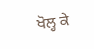ਖੋਲ੍ਹ ਕੇ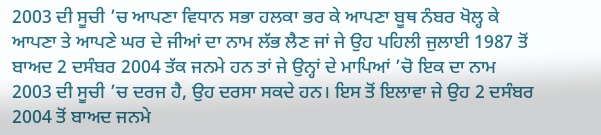2003 ਦੀ ਸੂਚੀ ’ਚ ਆਪਣਾ ਵਿਧਾਨ ਸਭਾ ਹਲਕਾ ਭਰ ਕੇ ਆਪਣਾ ਬੂਥ ਨੰਬਰ ਖੋਲ੍ਹ ਕੇ ਆਪਣਾ ਤੇ ਆਪਣੇ ਘਰ ਦੇ ਜੀਆਂ ਦਾ ਨਾਮ ਲੱਭ ਲੈਣ ਜਾਂ ਜੇ ਉਹ ਪਹਿਲੀ ਜੁਲਾਈ 1987 ਤੋਂ ਬਾਅਦ 2 ਦਸੰਬਰ 2004 ਤੱਕ ਜਨਮੇ ਹਨ ਤਾਂ ਜੇ ਉਨ੍ਹਾਂ ਦੇ ਮਾਪਿਆਂ ’ਚੋ ਇਕ ਦਾ ਨਾਮ 2003 ਦੀ ਸੂਚੀ ’ਚ ਦਰਜ ਹੈ, ਉਹ ਦਰਸਾ ਸਕਦੇ ਹਨ। ਇਸ ਤੋਂ ਇਲਾਵਾ ਜੇ ਉਹ 2 ਦਸੰਬਰ 2004 ਤੋਂ ਬਾਅਦ ਜਨਮੇ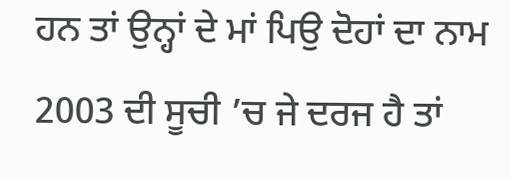ਹਨ ਤਾਂ ਉਨ੍ਹਾਂ ਦੇ ਮਾਂ ਪਿਉ ਦੋਹਾਂ ਦਾ ਨਾਮ 2003 ਦੀ ਸੂਚੀ ’ਚ ਜੇ ਦਰਜ ਹੈ ਤਾਂ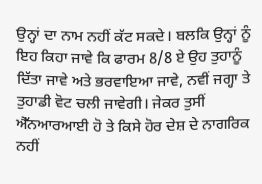ਉਨ੍ਹਾਂ ਦਾ ਨਾਮ ਨਹੀਂ ਕੱਟ ਸਕਦੇ। ਬਲਕਿ ਉਨ੍ਹਾਂ ਨੂੰ ਇਹ ਕਿਹਾ ਜਾਵੇ ਕਿ ਫਾਰਮ 8/8 ਏ ਉਹ ਤੁਹਾਨੂੰ ਦਿੱਤਾ ਜਾਵੇ ਅਤੇ ਭਰਵਾਇਆ ਜਾਵੇ, ਨਵੀਂ ਜਗ੍ਹਾ ਤੇ ਤੁਹਾਡੀ ਵੋਟ ਚਲੀ ਜਾਵੇਗੀ। ਜੇਕਰ ਤੁਸੀਂ ਐੱਨਆਰਆਈ ਹੋ ਤੇ ਕਿਸੇ ਹੋਰ ਦੇਸ਼ ਦੇ ਨਾਗਰਿਕ ਨਹੀਂ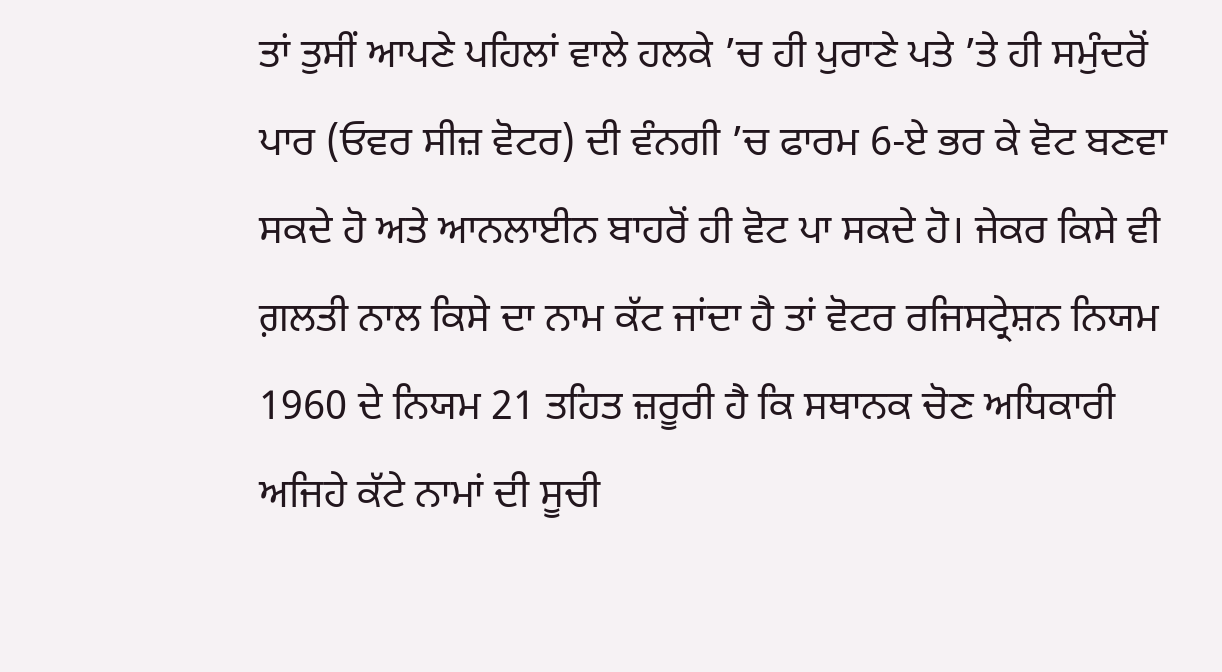ਤਾਂ ਤੁਸੀਂ ਆਪਣੇ ਪਹਿਲਾਂ ਵਾਲੇ ਹਲਕੇ ’ਚ ਹੀ ਪੁਰਾਣੇ ਪਤੇ ’ਤੇ ਹੀ ਸਮੁੰਦਰੋਂ ਪਾਰ (ਓਵਰ ਸੀਜ਼ ਵੋਟਰ) ਦੀ ਵੰਨਗੀ ’ਚ ਫਾਰਮ 6-ਏ ਭਰ ਕੇ ਵੋਟ ਬਣਵਾ ਸਕਦੇ ਹੋ ਅਤੇ ਆਨਲਾਈਨ ਬਾਹਰੋਂ ਹੀ ਵੋਟ ਪਾ ਸਕਦੇ ਹੋ। ਜੇਕਰ ਕਿਸੇ ਵੀ ਗ਼ਲਤੀ ਨਾਲ ਕਿਸੇ ਦਾ ਨਾਮ ਕੱਟ ਜਾਂਦਾ ਹੈ ਤਾਂ ਵੋਟਰ ਰਜਿਸਟ੍ਰੇਸ਼ਨ ਨਿਯਮ 1960 ਦੇ ਨਿਯਮ 21 ਤਹਿਤ ਜ਼ਰੂਰੀ ਹੈ ਕਿ ਸਥਾਨਕ ਚੋਣ ਅਧਿਕਾਰੀ ਅਜਿਹੇ ਕੱਟੇ ਨਾਮਾਂ ਦੀ ਸੂਚੀ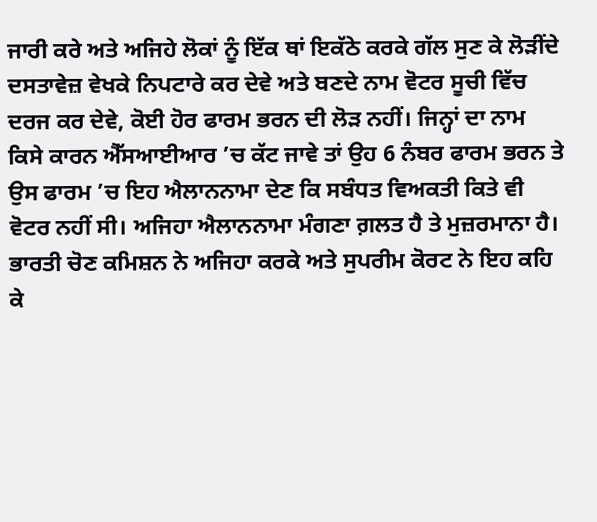ਜਾਰੀ ਕਰੇ ਅਤੇ ਅਜਿਹੇ ਲੋਕਾਂ ਨੂੰ ਇੱਕ ਥਾਂ ਇਕੱਠੇ ਕਰਕੇ ਗੱਲ ਸੁਣ ਕੇ ਲੋੜੀਂਦੇ ਦਸਤਾਵੇਜ਼ ਵੇਖਕੇ ਨਿਪਟਾਰੇ ਕਰ ਦੇਵੇ ਅਤੇ ਬਣਦੇ ਨਾਮ ਵੋਟਰ ਸੂਚੀ ਵਿੱਚ ਦਰਜ ਕਰ ਦੇਵੇ, ਕੋਈ ਹੋਰ ਫਾਰਮ ਭਰਨ ਦੀ ਲੋੜ ਨਹੀਂ। ਜਿਨ੍ਹਾਂ ਦਾ ਨਾਮ ਕਿਸੇ ਕਾਰਨ ਐੱਸਆਈਆਰ ’ਚ ਕੱਟ ਜਾਵੇ ਤਾਂ ਉਹ 6 ਨੰਬਰ ਫਾਰਮ ਭਰਨ ਤੇ ਉਸ ਫਾਰਮ ’ਚ ਇਹ ਐਲਾਨਨਾਮਾ ਦੇਣ ਕਿ ਸਬੰਧਤ ਵਿਅਕਤੀ ਕਿਤੇ ਵੀ ਵੋਟਰ ਨਹੀਂ ਸੀ। ਅਜਿਹਾ ਐਲਾਨਨਾਮਾ ਮੰਗਣਾ ਗ਼ਲਤ ਹੈ ਤੇ ਮੁਜ਼ਰਮਾਨਾ ਹੈ।
ਭਾਰਤੀ ਚੋਣ ਕਮਿਸ਼ਨ ਨੇ ਅਜਿਹਾ ਕਰਕੇ ਅਤੇ ਸੁਪਰੀਮ ਕੋਰਟ ਨੇ ਇਹ ਕਹਿ ਕੇ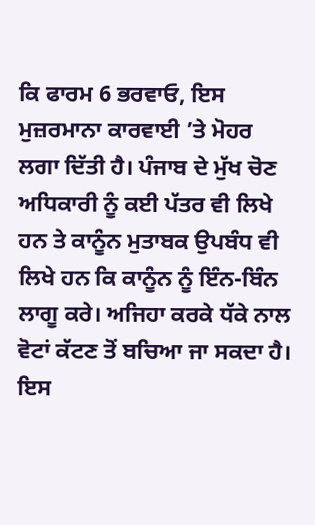ਕਿ ਫਾਰਮ 6 ਭਰਵਾਓ, ਇਸ ਮੁਜ਼ਰਮਾਨਾ ਕਾਰਵਾਈ ’ਤੇ ਮੋਹਰ ਲਗਾ ਦਿੱਤੀ ਹੈ। ਪੰਜਾਬ ਦੇ ਮੁੱਖ ਚੋਣ ਅਧਿਕਾਰੀ ਨੂੰ ਕਈ ਪੱਤਰ ਵੀ ਲਿਖੇ ਹਨ ਤੇ ਕਾਨੂੰਨ ਮੁਤਾਬਕ ਉਪਬੰਧ ਵੀ ਲਿਖੇ ਹਨ ਕਿ ਕਾਨੂੰਨ ਨੂੰ ਇੰਨ-ਬਿੰਨ ਲਾਗੂ ਕਰੇ। ਅਜਿਹਾ ਕਰਕੇ ਧੱਕੇ ਨਾਲ ਵੋਟਾਂ ਕੱਟਣ ਤੋਂ ਬਚਿਆ ਜਾ ਸਕਦਾ ਹੈ।
ਇਸ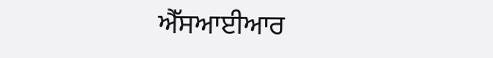ਐੱਸਆਈਆਰ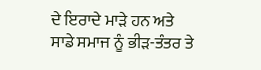ਦੇ ਇਰਾਦੇ ਮਾੜੇ ਹਨ ਅਤੇ ਸਾਡੇ ਸਮਾਜ ਨੂੰ ਭੀੜ-ਤੰਤਰ ਤੇ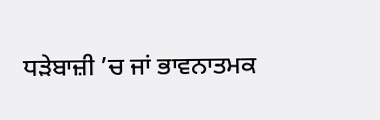ਧੜੇਬਾਜ਼ੀ ’ਚ ਜਾਂ ਭਾਵਨਾਤਮਕ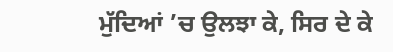ਮੁੱਦਿਆਂ ’ਚ ਉਲਝਾ ਕੇ, ਸਿਰ ਦੇ ਕੇ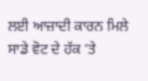ਲਈ ਆਜ਼ਾਦੀ ਕਾਰਨ ਮਿਲੇ ਸਾਡੇ ਵੋਟ ਦੇ ਹੱਕ ’ਤੇ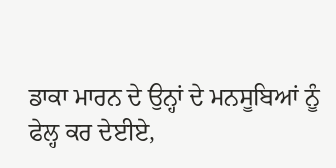ਡਾਕਾ ਮਾਰਨ ਦੇ ਉਨ੍ਹਾਂ ਦੇ ਮਨਸੂਬਿਆਂ ਨੂੰ ਫੇਲ੍ਹ ਕਰ ਦੇਈਏ,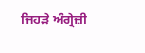ਜਿਹੜੇ ਅੰਗ੍ਰੇਜ਼ੀ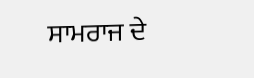ਸਾਮਰਾਜ ਦੇ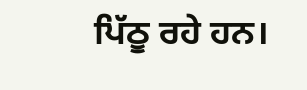ਪਿੱਠੂ ਰਹੇ ਹਨ।